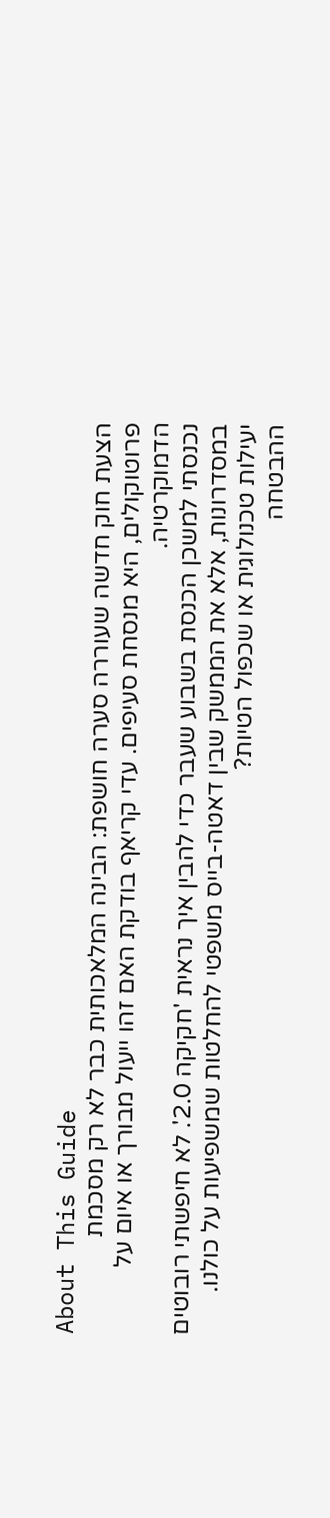About This Guide
הצעת חוק חדשה שעוררה סערה חושפת: הבינה המלאכותית כבר לא רק מסכמת פרוטוקולים, היא מנסחת סעיפים. עדי קריאף בודקת האם זהו ייעול מבורך או איום על הדמוקרטיה.
נכנסתי למשכן הכנסת בשבוע שעבר כדי להבין איך נראית 'חקיקה 2.0'. לא חיפשתי רובוטים במסדרונות, אלא את הממשק שבין דאטה-בייס משפטי להחלטות שמשפיעות על כולנו.
יעילות טכנולוגית או שכפול הטיות?
ההבטחה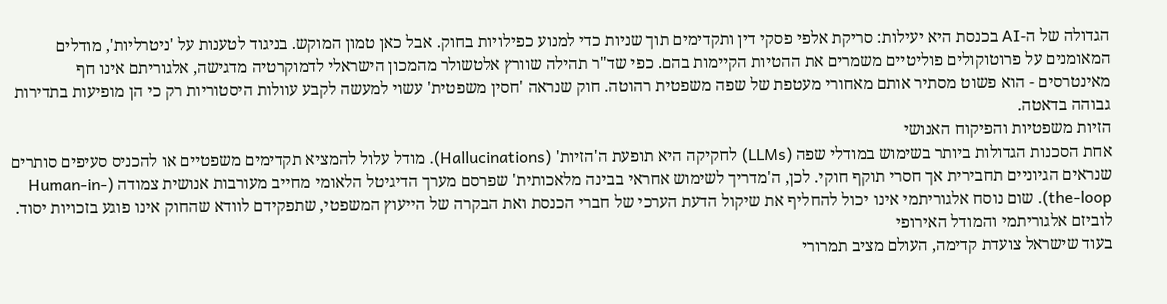הגדולה של ה-AI בכנסת היא יעילות: סריקת אלפי פסקי דין ותקדימים תוך שניות כדי למנוע כפילויות בחוק. אבל כאן טמון המוקש. בניגוד לטענות על 'ניטרליות', מודלים המאומנים על פרוטוקולים פוליטיים משמרים את ההטיות הקיימות בהם. כפי שד"ר תהילה שוורץ אלטשולר מהמכון הישראלי לדמוקרטיה מדגישה, אלגוריתם אינו חף מאינטרסים - הוא פשוט מסתיר אותם מאחורי מעטפת של שפה משפטית רהוטה. חוק שנראה 'חסין משפטית' עשוי למעשה לקבע עוולות היסטוריות רק כי הן מופיעות בתדירות גבוהה בדאטה.
הזיות משפטיות והפיקוח האנושי
אחת הסכנות הגדולות ביותר בשימוש במודלי שפה (LLMs) לחקיקה היא תופעת ה'הזיות' (Hallucinations). מודל עלול להמציא תקדימים משפטיים או להכניס סעיפים סותרים שנראים הגיוניים תחבירית אך חסרי תוקף חוקי. לכן, ה'מדריך לשימוש אחראי בבינה מלאכותית' שפרסם מערך הדיגיטל הלאומי מחייב מעורבות אנושית צמודה (Human-in-the-loop). שום נוסח אלגוריתמי אינו יכול להחליף את שיקול הדעת הערכי של חברי הכנסת ואת הבקרה של הייעוץ המשפטי, שתפקידם לוודא שהחוק אינו פוגע בזכויות יסוד.
לוביזם אלגוריתמי והמודל האירופי
בעוד שישראל צועדת קדימה, העולם מציב תמרורי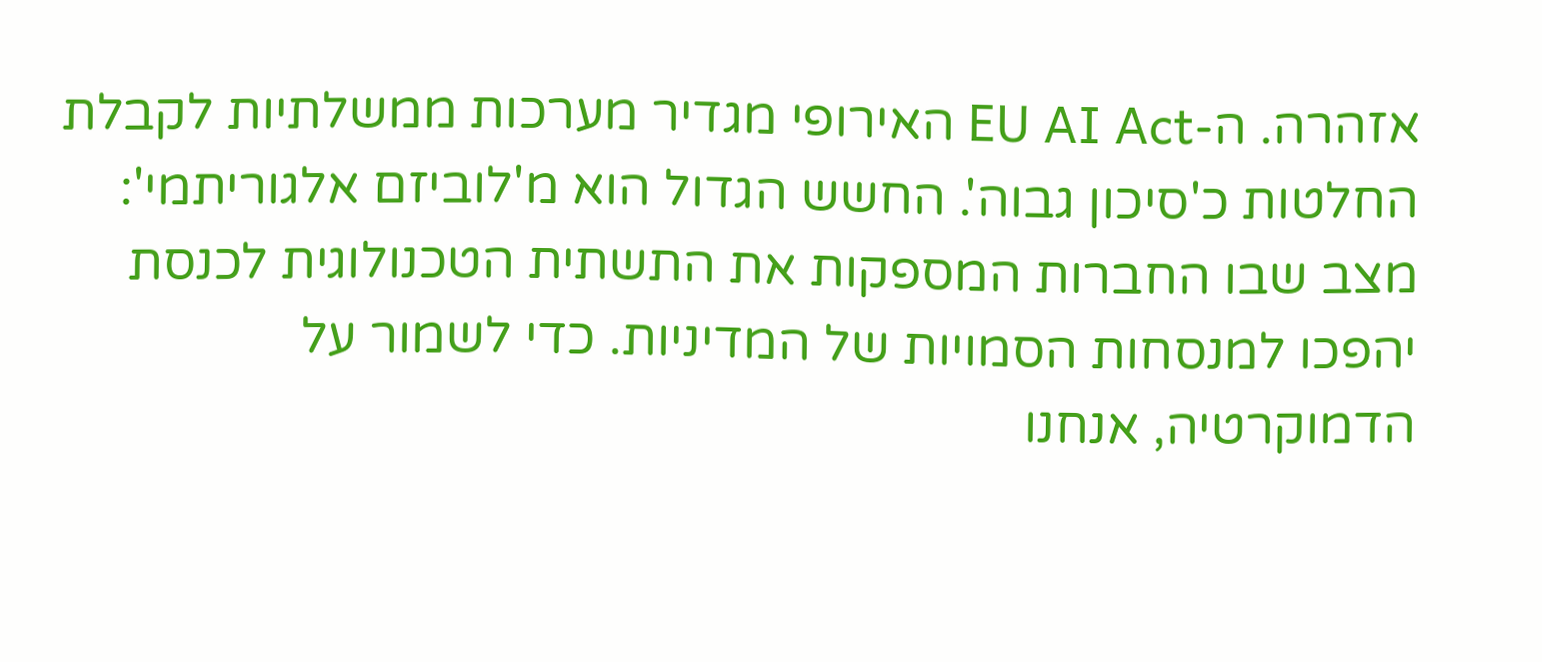אזהרה. ה-EU AI Act האירופי מגדיר מערכות ממשלתיות לקבלת החלטות כ'סיכון גבוה'. החשש הגדול הוא מ'לוביזם אלגוריתמי': מצב שבו החברות המספקות את התשתית הטכנולוגית לכנסת יהפכו למנסחות הסמויות של המדיניות. כדי לשמור על הדמוקרטיה, אנחנו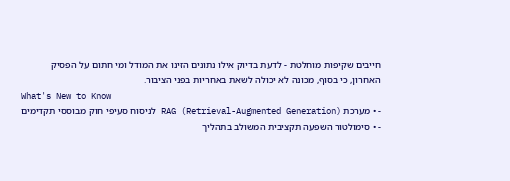חייבים שקיפות מוחלטת - לדעת בדיוק אילו נתונים הזינו את המודל ומי חתום על הפסיק האחרון, כי בסוף, מכונה לא יכולה לשאת באחריות בפני הציבור.
What's New to Know
- • מערכת RAG (Retrieval-Augmented Generation) לניסוח סעיפי חוק מבוססי תקדימים
- • סימולטור השפעה תקציבית המשולב בתהליך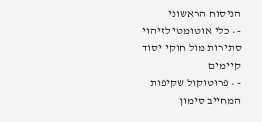הניסוח הראשוני
- • כלי אוטומטי לזיהוי סתירות מול חוקי יסוד קיימים
- • פרוטוקול שקיפות המחייב סימון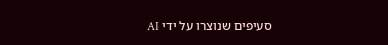סעיפים שנוצרו על ידי AI